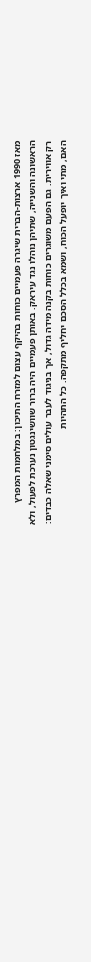מאז 1990 ארצות-הברית שיגרה פעמיים כוחות בהיקף עצום למזרח התיכון: במלחמות המפרץ הראשונה והשנייה, שתיהן נוהלו נגד עיראק. באותן פעמיים היה ברור שוושינגטון נערכת לפעול, ולא רק אווירית. גם הפעם משוגרים כוחות בקנה מידה גדול, אך בניגוד לעבר עולים סימני שאלה כבדים: האם, מתי ואיך יופעל הכוח, ושמא בכלל הסכם יחליף מתקפה. כל התהיות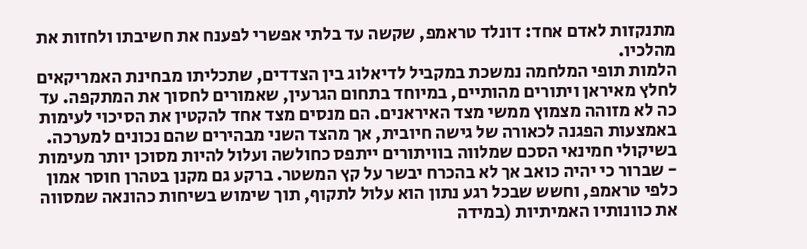מתנקזות לאדם אחד: דונלד טראמפ, שקשה עד בלתי אפשרי לפענח את חשיבתו ולחזות את מהלכיו.
הלמות תופי המלחמה נמשכת במקביל לדיאלוג בין הצדדים, שתכליתו מבחינת האמריקאים לחלץ מאיראן ויתורים מהותיים, במיוחד בתחום הגרעין, שאמורים לחסוך את המתקפה. עד כה לא מזוהה מצמוץ ממשי מצד האיראנים. הם מנסים מצד אחד להקטין את הסיכוי לעימות באמצעות הפגנה לכאורה של גישה חיובית, אך מהצד השני מבהירים שהם נכונים למערכה. בשיקולי חמינאי הסכם שמלווה בוויתורים ייתפס כחולשה ועלול להיות מסוכן יותר מעימות - שברור כי יהיה כואב אך לא בהכרח יבשר על קץ המשטר. ברקע גם מקנן בטהרן חוסר אמון כלפי טראמפ, וחשש שבכל רגע נתון הוא עלול לתקוף, תוך שימוש בשיחות כהונאה שמסווה את כוונותיו האמיתיות (במידה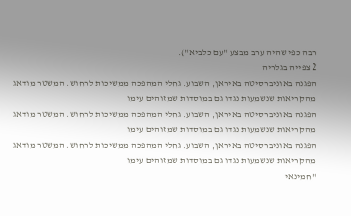רבה כפי שהיה ערב מבצע "עם כלביא").
2 צפייה בגלריה
הפגנה באוניברסיטה באיראן, השבוע. גחלי המהפכה ממשיכות לרחוש. המשטר מודאג מהקריאות שנשמעות נגדו גם במוסדות שמזוהים עימו
הפגנה באוניברסיטה באיראן, השבוע. גחלי המהפכה ממשיכות לרחוש. המשטר מודאג מהקריאות שנשמעות נגדו גם במוסדות שמזוהים עימו
הפגנה באוניברסיטה באיראן, השבוע. גחלי המהפכה ממשיכות לרחוש. המשטר מודאג מהקריאות שנשמעות נגדו גם במוסדות שמזוהים עימו
"חמינאי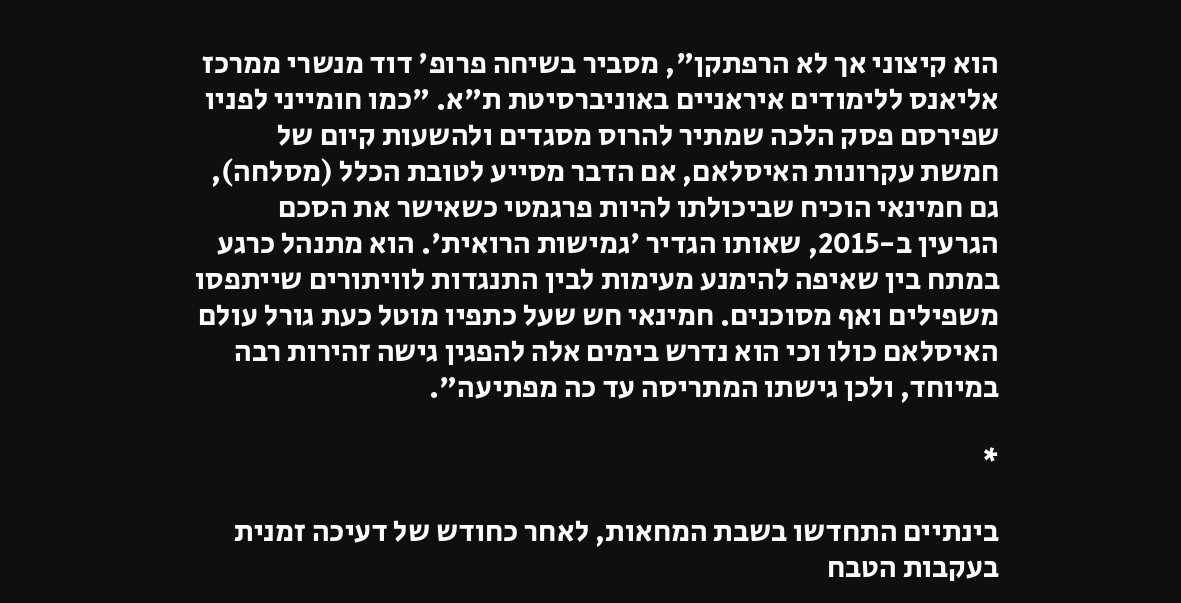הוא קיצוני אך לא הרפתקן", מסביר בשיחה פרופ' דוד מנשרי ממרכז אליאנס ללימודים איראניים באוניברסיטת ת"א. "כמו חומייני לפניו שפירסם פסק הלכה שמתיר להרוס מסגדים ולהשעות קיום של חמשת עקרונות האיסלאם, אם הדבר מסייע לטובת הכלל (מסלחה), גם חמינאי הוכיח שביכולתו להיות פרגמטי כשאישר את הסכם הגרעין ב-2015, שאותו הגדיר 'גמישות הרואית'. הוא מתנהל כרגע במתח בין שאיפה להימנע מעימות לבין התנגדות לוויתורים שייתפסו משפילים ואף מסוכנים. חמינאי חש שעל כתפיו מוטל כעת גורל עולם האיסלאם כולו וכי הוא נדרש בימים אלה להפגין גישה זהירות רבה במיוחד, ולכן גישתו המתריסה עד כה מפתיעה".

*

בינתיים התחדשו בשבת המחאות, לאחר כחודש של דעיכה זמנית בעקבות הטבח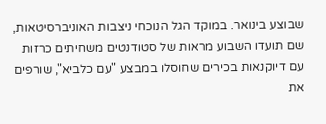שבוצע בינואר. במוקד הגל הנוכחי ניצבות האוניברסיטאות, שם תועדו השבוע מראות של סטודנטים משחיתים כרזות עם דיוקנאות בכירים שחוסלו במבצע "עם כלביא", שורפים את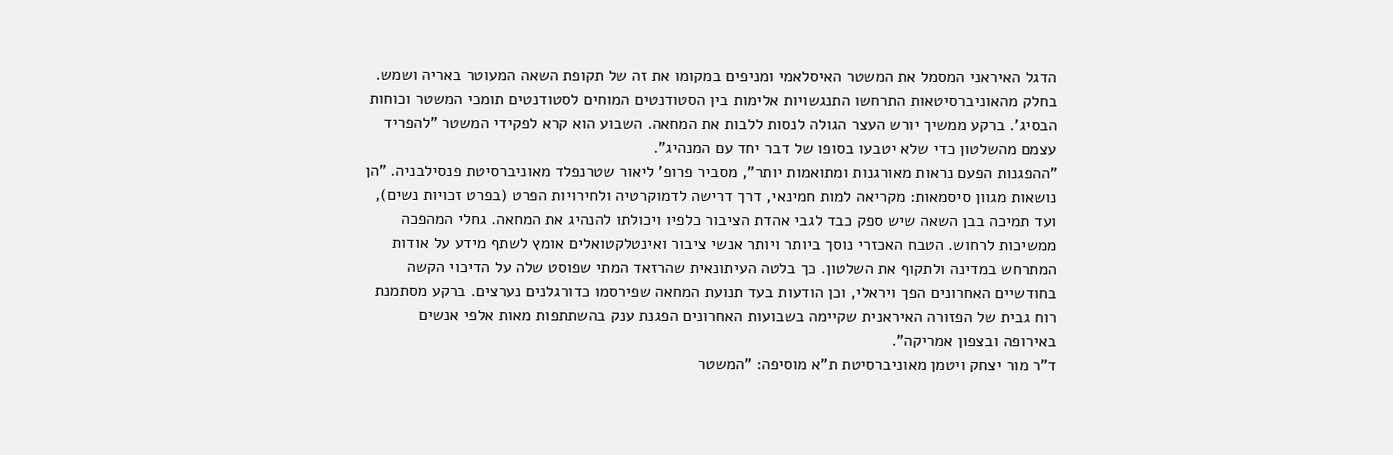הדגל האיראני המסמל את המשטר האיסלאמי ומניפים במקומו את זה של תקופת השאה המעוטר באריה ושמש. בחלק מהאוניברסיטאות התרחשו התנגשויות אלימות בין הסטודנטים המוחים לסטודנטים תומכי המשטר וכוחות הבסיג'. ברקע ממשיך יורש העצר הגולה לנסות ללבות את המחאה. השבוע הוא קרא לפקידי המשטר "להפריד עצמם מהשלטון כדי שלא יטבעו בסופו של דבר יחד עם המנהיג".
"ההפגנות הפעם נראות מאורגנות ומתואמות יותר", מסביר פרופ' ליאור שטרנפלד מאוניברסיטת פנסילבניה. "הן נושאות מגוון סיסמאות: מקריאה למות חמינאי, דרך דרישה לדמוקרטיה ולחירויות הפרט (בפרט זכויות נשים), ועד תמיכה בבן השאה שיש ספק כבד לגבי אהדת הציבור כלפיו ויכולתו להנהיג את המחאה. גחלי המהפכה ממשיכות לרחוש. הטבח האכזרי נוסך ביותר ויותר אנשי ציבור ואינטלקטואלים אומץ לשתף מידע על אודות המתרחש במדינה ולתקוף את השלטון. כך בלטה העיתונאית שהרזאד המתי שפוסט שלה על הדיכוי הקשה בחודשיים האחרונים הפך ויראלי, וכן הודעות בעד תנועת המחאה שפירסמו כדורגלנים נערצים. ברקע מסתמנת רוח גבית של הפזורה האיראנית שקיימה בשבועות האחרונים הפגנת ענק בהשתתפות מאות אלפי אנשים באירופה ובצפון אמריקה".
ד"ר מור יצחק ויטמן מאוניברסיטת ת"א מוסיפה: "המשטר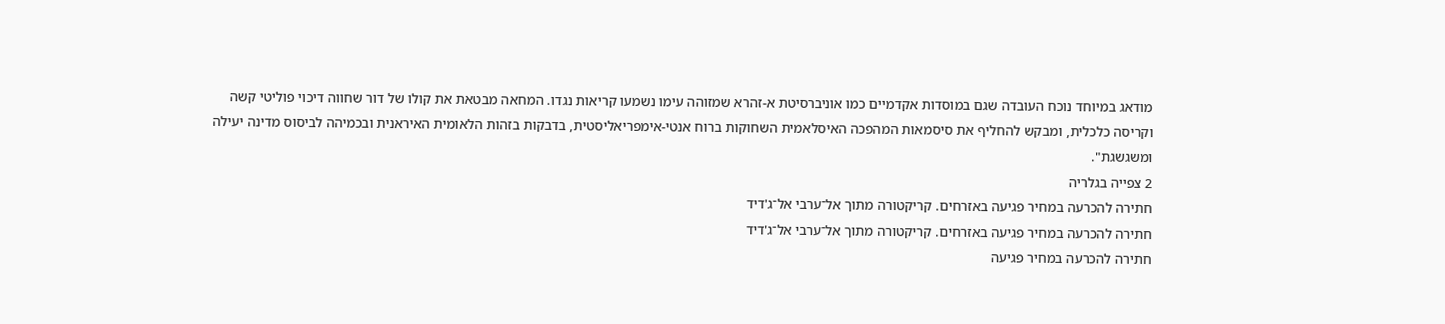מודאג במיוחד נוכח העובדה שגם במוסדות אקדמיים כמו אוניברסיטת א-זהרא שמזוהה עימו נשמעו קריאות נגדו. המחאה מבטאת את קולו של דור שחווה דיכוי פוליטי קשה וקריסה כלכלית, ומבקש להחליף את סיסמאות המהפכה האיסלאמית השחוקות ברוח אנטי-אימפריאליסטית, בדבקות בזהות הלאומית האיראנית ובכמיהה לביסוס מדינה יעילה ומשגשגת".
2 צפייה בגלריה
חתירה להכרעה במחיר פגיעה באזרחים. קריקטורה מתוך אל־ערבי אל־ג'דיד
חתירה להכרעה במחיר פגיעה באזרחים. קריקטורה מתוך אל־ערבי אל־ג'דיד
חתירה להכרעה במחיר פגיעה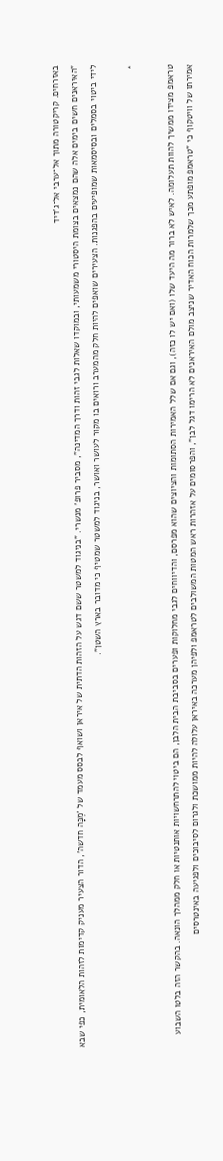באזרחים. קריקטורה מתוך אל־ערבי אל־ג'דיד
"האיראנים חשים בימים אלה שהם נמצאים בצומת היסטורי משמעותי, ובמוקדו שאלות לגבי זהות ודרך המדינה", מסביר פרופ' מנשרי. "בניגוד למשטר ששם דגש על הזהות הדתית של איראן ושואף לבסס מעמד של 'מֶכָּה חדשה', הדור הצעיר מעניק קדימות לזהות הלאומית, כפי שבא לידי ביטוי בסמלים ובסיסמאות שמופיעים בהפגנות. הצעירים שואפים להיות חלק מהמערב ורואים בו מקור לעושר ואושר, בניגוד למשטר שמטיף כי מדובר בארץ השטן".

*

טראמפ מצידו ממשיך להוות תעלומה. לאיש לא ברור מה היעד שלו (ואם יש לו כזה), וגם אם שלל האמירות הסתומות והציוצים שהוא מפרסם, והדיווחים לגבי מחלוקות ופערים בסביבת הבית הלבן, הם ביטוי להתרחשויות אותנטיות או חלק ממהלך הונאה. בהקשר הזה בלטו השבוע אמירתו של וויטקוף כי "טראמפ מופתע מכך שלמרות הכוח האדיר שניצב מולם האיראנים לא הרימו דגל לבן", והפרסומים על אזהרות ראש המטות המשולבים לטראמפ ולפיהן מערכה באיראן עלולה להיות ממושכת ולגרום לסיבוכים ולפגיעה באינטרסים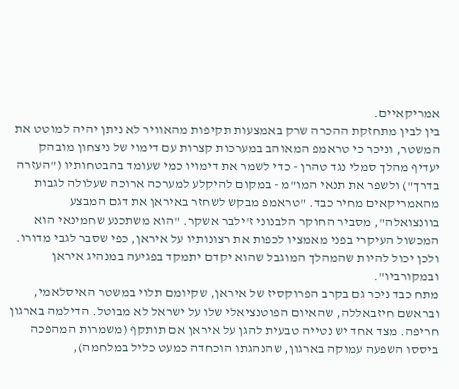אמריקאיים.
בין לבין מתחזקת ההכרה שרק באמצעות תקיפות מהאוויר לא ניתן יהיה למוטט את המשטר, וניכר כי טראמפ המאוהב במערכות קצרות עם דימוי של ניצחון מובהק יעדיף מהלך סמלי נגד טהרן - כדי לשמר את דימויו כמי שעומד בהבטחותיו ("העזרה בדרך") ולשפר את תנאי המו"מ - במקום להיקלע למערכה ארוכה שעלולה לגבות מהאמריקאים מחיר כבד. "טראמפ מבקש לשחזר באיראן את דגם המבצע בוונצואלה", מסביר החוקר הלבנוני ז'ילבר אשקר. "הוא משתכנע שחמינאי הוא המכשול העיקרי בפני מאמציו לכפות את רצונותיו על איראן, כפי שסבר לגבי מדורו. ולכן יכול להיות שהמהלך המוגבל שהוא יקדם יתמקד בפגיעה במנהיג איראן ובמקורביו".
מתח כבד ניכר גם בקרב הפרוקסיז של איראן, שקיומם תלוי במשטר האיסלאמי, ובראשם חיזבאללה, שהאיום הפוטנציאלי שלו על ישראל לא מבוטל. הדילמה בארגון חריפה. מצד אחד יש נטייה טבעית להגן על איראן אם תותקף (משמרות המהפכה ביססו השפעה עמוקה בארגון, שהנהגתו הוכחדה כמעט כליל במלחמה),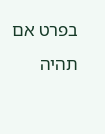בפרט אם תהיה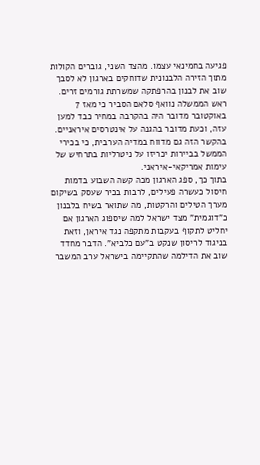פגיעה בחמינאי עצמו. מהצד השני, גוברים הקולות מתוך הזירה הלבנונית שדוחקים בארגון לא לסבך שוב את לבנון בהרפתקה שמשרתת גורמים זרים. ראש הממשלה נוואף סלאם הסביר כי מאז 7 באוקטובר מדובר היה בהקרבה במחיר כבד למען עזה, וכעת מדובר בהגנה על אינטרסים איראניים. בהקשר הזה גם מדווח במדיה הערבית, כי בכירי הממשל בביירות יכריזו על ניטרליות בתרחיש של עימות אמריקאי-איראני.
בתוך כך, ספג הארגון מכה קשה השבוע בדמות חיסול כעשרה פעילים, לרבות בכיר שעסק בשיקום מערך הטילים והרקטות, מה שתואר בשיח בלבנון כ"דוגמית" מצד ישראל למה שיספוג הארגון אם יחליט לתקוף בעקבות מתקפה נגד איראן, וזאת בניגוד לריסון שנקט ב"עם כלביא". הדבר מחדד שוב את הדילמה שהתקיימה בישראל ערב המשבר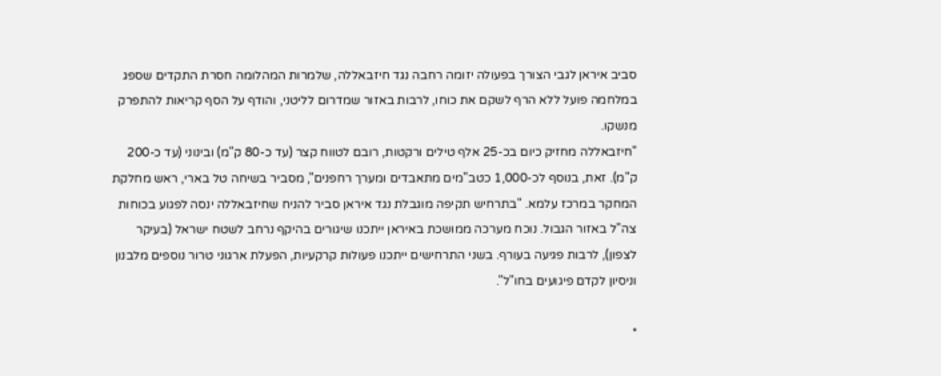סביב איראן לגבי הצורך בפעולה יזומה רחבה נגד חיזבאללה, שלמרות המהלומה חסרת התקדים שספג במלחמה פועל ללא הרף לשקם את כוחו, לרבות באזור שמדרום לליטני, והודף על הסף קריאות להתפרק מנשקו.
"חיזבאללה מחזיק כיום בכ-25 אלף טילים ורקטות, רובם לטווח קצר (עד כ-80 ק"מ) ובינוני (עד כ-200 ק"מ). זאת, בנוסף לכ-1,000 כטב"מים מתאבדים ומערך רחפנים", מסביר בשיחה טל בארי, ראש מחלקת המחקר במרכז עלמא. "בתרחיש תקיפה מוגבלת נגד איראן סביר להניח שחיזבאללה ינסה לפגוע בכוחות צה"ל באזור הגבול. נוכח מערכה ממושכת באיראן ייתכנו שיגורים בהיקף נרחב לשטח ישראל (בעיקר לצפון), לרבות פגיעה בעורף. בשני התרחישים ייתכנו פעולות קרקעיות, הפעלת ארגוני טרור נוספים מלבנון וניסיון לקדם פיגועים בחו"ל".

*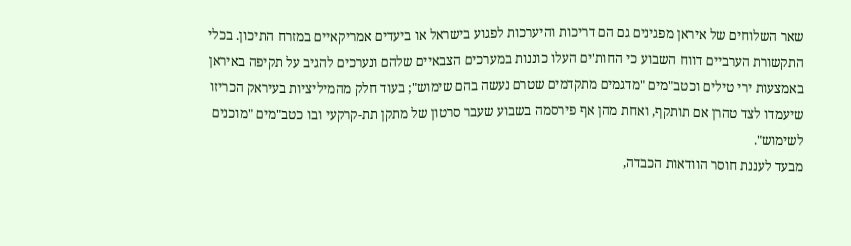שאר השלוחים של איראן מפגינים גם הם דריכות והיערכות לפגוע בישראל או ביעדים אמריקאיים במזרח התיכון. בכלי התקשורת הערביים דווח השבוע כי החות'ים העלו כוננות במערכים הצבאיים שלהם ונערכים להגיב על תקיפה באיראן באמצעות ירי טילים וכטב"מים "מדגמים מתקדמים שטרם נעשה בהם שימוש"; בעוד חלק מהמיליציות בעיראק הכריזו שיעמדו לצד טהרן אם תותקף, ואחת מהן אף פירסמה בשבוע שעבר סרטון של מתקן תת-קרקעי ובו כטב"מים "מוכנים לשימוש".
מבעד לעננת חוסר הוודאות הכבדה,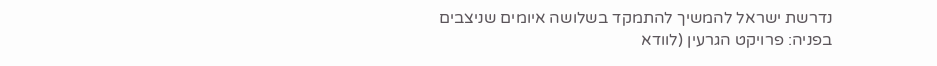נדרשת ישראל להמשיך להתמקד בשלושה איומים שניצבים בפניה: פרויקט הגרעין (לוודא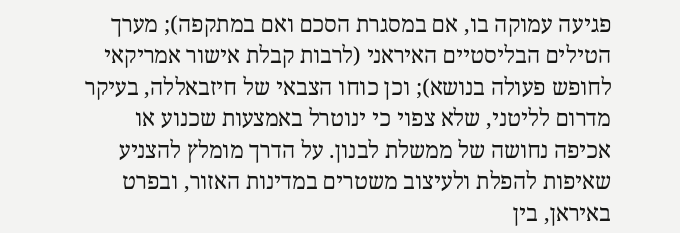פגיעה עמוקה בו, אם במסגרת הסכם ואם במתקפה); מערך הטילים הבליסטיים האיראני (לרבות קבלת אישור אמריקאי לחופש פעולה בנושא); וכן כוחו הצבאי של חיזבאללה, בעיקר מדרום לליטני, שלא צפוי כי ינוטרל באמצעות שכנוע או אכיפה נחושה של ממשלת לבנון. על הדרך מומלץ להצניע שאיפות להפלת ולעיצוב משטרים במדינות האזור, ובפרט באיראן, בין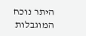היתר נוכח המוגבלות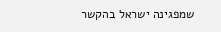שמפגינה ישראל בהקשר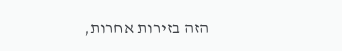הזה בזירות אחרות,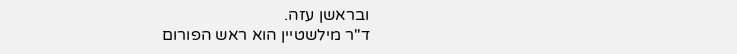ובראשן עזה.
ד"ר מילשטיין הוא ראש הפורום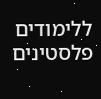ללימודים פלסטינים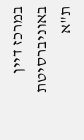במרכז דיין באוניברסיטת ת"א